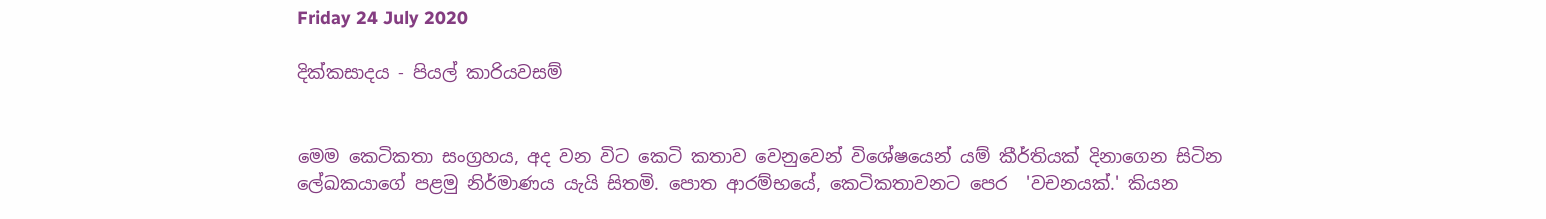Friday 24 July 2020

දික්කසාදය - පියල් කාරියවසම්


මෙම කෙටිකතා සංග්‍රහය, අද වන විට කෙටි කතාව වෙනුවෙන් විශේෂයෙන් යම් කීර්තියක් දිනාගෙන සිටින ලේඛකයාගේ පළමු නිර්මාණය යැයි සිතමි. පොත ආරම්භයේ, කෙටිකතාවනට පෙර  'වචනයක්.' කියන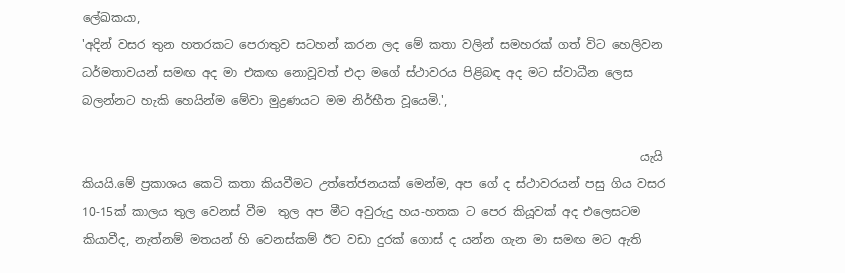ලේඛකයා,
'අදින් වසර තුන හතරකට පෙරාතුව සටහන් කරන ලද මේ කතා වලින් සමහරක් ගත් විට හෙලිවන ධර්මතාවයන් සමඟ අද මා එකඟ නොවූවත් එදා මගේ ස්ථාවරය පිළිබඳ අද මට ස්වාධීන ලෙස බලන්නට හැකි හෙයින්ම මේවා මුද්‍රණයට මම නිර්භීත වූයෙමි.',

                                                                                             යැයි කියයි.මේ ප්‍රකාශය කෙටි කතා කියවීමට උත්තේජනයක් මෙන්ම, අප ගේ ද ස්ථාවරයන් පසු ගිය වසර 10-15ක් කාලය තුල වෙනස් වීම  තුල අප මීට අවුරුදු හය-හතක ට පෙර කියූවක් අද එලෙසටම කියාවීද, නැත්නම් මතයන් හි වෙනස්කම් ඊට වඩා දුරක් ගොස් ද යන්න ගැන මා සමඟ මට ඇති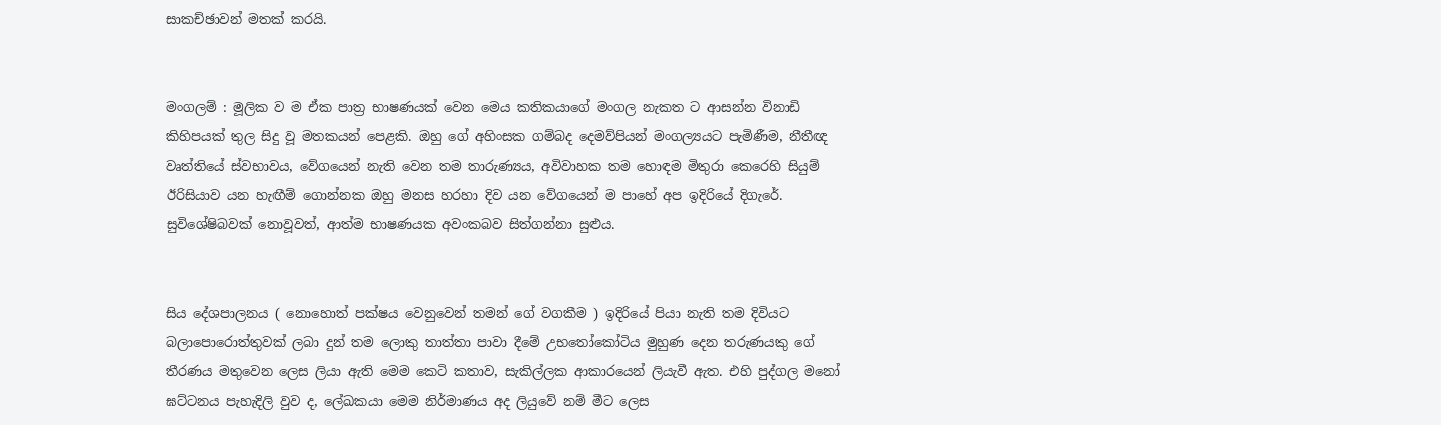සාකච්ඡාවන් මතක් කරයි.


මංගලම් : මූලික ව ම ඒක පාත්‍ර භාෂණයක් වෙන මෙය කතිකයාගේ මංගල නැකත ට ආසන්න විනාඩි කිහිපයක් තුල සිදු වූ මතකයන් පෙළකි. ඔහු ගේ අහිංසක ගම්බද දෙමව්පියන් මංගල්‍යයට පැමිණීම, නීතීඥ වෘත්තියේ ස්වභාවය, වේගයෙන් නැති වෙන තම තාරුණ්‍යය, අවිවාහක තම හොඳම මිතුරා කෙරෙහි සියුම් ඊරිසියාව යන හැඟීම් ගොන්නක ඔහු මනස හරහා දිව යන වේගයෙන් ම පාහේ අප ඉදිරියේ දිගැරේ.  සුවිශේෂිබවක් නොවූවත්, ආත්ම භාෂණයක අවංකබව සිත්ගන්නා සුළුය.


සිය දේශපාලනය ( නොහොත් පක්ෂය වෙනුවෙන් තමන් ගේ වගකීම ) ඉදිරියේ පියා නැති තම දිවියට බලාපොරොත්තුවක් ලබා දුන් තම ලොකු තාත්තා පාවා දීමේ උභතෝකෝටිය මුහුණ දෙන තරුණයකු ගේ තීරණය මතුවෙන ලෙස ලියා ඇති මෙම කෙටි කතාව, සැකිල්ලක ආකාරයෙන් ලියැවී ඇත. එහි පුද්ගල මනෝ ඝට්ටනය පැහැදිලි වුව ද, ලේඛකයා මෙම නිර්මාණය අද ලියුවේ නම් මීට ලෙස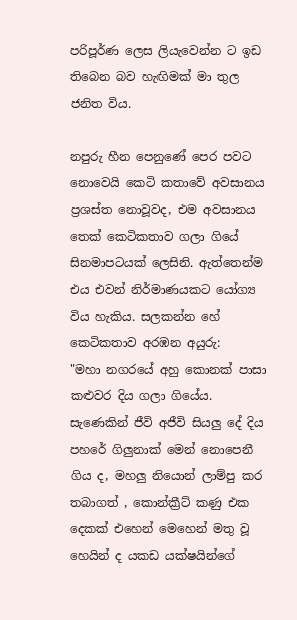පරිපූර්ණ ලෙස ලියැවෙන්න ට ඉඩ තිබෙන බව හැඟිමක් මා තුල ජනිත විය.

නපුරු හීන පෙනුණේ පෙර පවට නොවෙයි කෙටි කතාවේ අවසානය  ප්‍රශස්ත නොවූවද, එම අවසානය තෙක් කෙටිකතාව ගලා ගියේ සිනමාපටයක් ලෙසිනි. ඇත්තෙන්ම එය එවන් නිර්මාණයකට යෝග්‍ය විය හැකිය. සලකන්න හේ කෙටිකතාව අරඹන අයුරු:
"මහා නගරයේ අහු කොනක් පාසා කළුවර දිය ගලා ගියේය. සැණෙකින් ජීවි අජීවි සියලු දේ දිය පහරේ ගිලුනාක් මෙන් නොපෙනී ගිය ද, මහලු නියොන් ලාම්පු කර තබාගත් , කොන්ක්‍රීට් කණු එක දෙකක් එහෙන් මෙහෙන් මතු වූ හෙයින් ද යකඩ යක්ෂයින්ගේ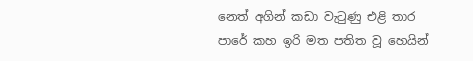නෙත් අගින් කඩා වැටුණු එළි තාර පාරේ කහ ඉරි මත පතිත වූ හෙයින්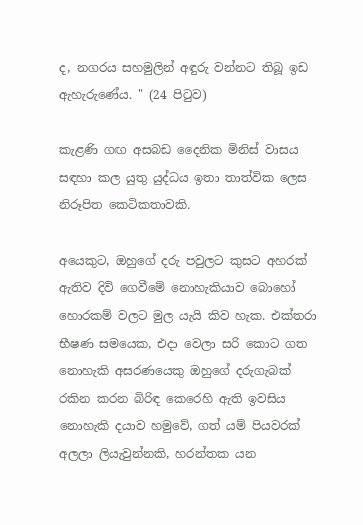ද, නගරය සහමුලින් අඳුරු වන්නට තිබූ ඉඩ ඇහැරුණේය. " (24 පිටුව)

කැළණි ගඟ අසබඩ දෛනික මිනිස් වාසය සඳහා කල යුතු යුද්ධය ඉතා තාත්වික ලෙස නිරූපිත කෙටිකතාවකි.

අයෙකුට, ඔහුගේ දරු පවුලට කුසට අහරක් ඇතිව දිවි ගෙවීමේ නොහැකියාව බොහෝ හොරකම් වලට මුල යැයි කිව හැක. එක්තරා භීෂණ සමයෙක, එදා වෙලා සරි කොට ගත නොහැකි අසරණයෙකු ඔහුගේ දරුගැබක් රකින කරන බිරිඳ කෙරෙහි ඇති ඉවසිය නොහැකි දයාව හමුවේ, ගත් යම් පියවරක් අලලා ලියැවුන්නකි, හරන්තක යන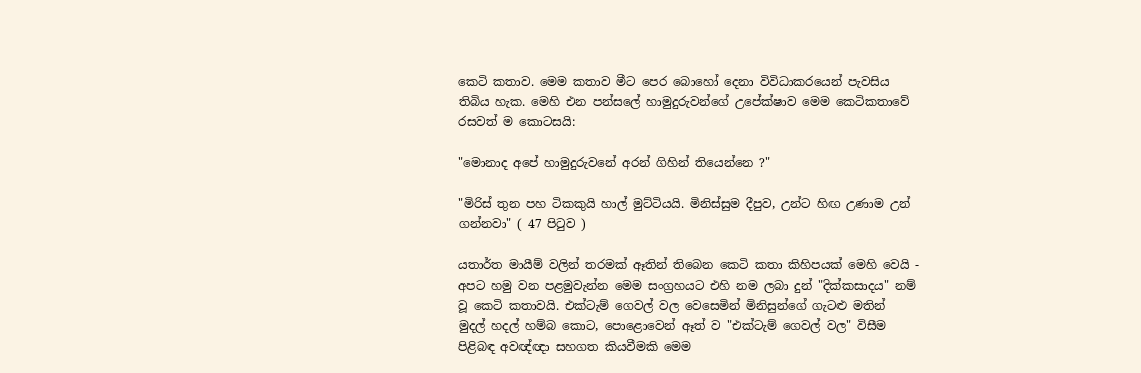කෙටි කතාව. මෙම කතාව මීට පෙර බොහෝ දෙනා විවිධාකරයෙන් පැවසිය තිබිය හැක. මෙහි එන පන්සලේ හාමුදුරුවන්ගේ උපේක්ෂාව මෙම කෙටිකතාවේ රසවත් ම කොටසයි:

"මොනාද අපේ හාමුදුරුවනේ අරන් ගිහින් තියෙන්නෙ ?"

"මිරිස් තුන පහ ටිකකුයි හාල් මුට්ටියයි. මිනිස්සුම දීපුව, උන්ට හිඟ උණාම උන් ගන්නවා" ( 47 පිටුව )

යතාර්ත මායීම් වලින් තරමක් ඈතින් තිබෙන කෙටි කතා කිහිපයක් මෙහි වෙයි - අපට හමු වන පළමුවැන්න මෙම සංග්‍රහයට එහි නම ලබා දුන් "දික්කසාදය" නම් වූ කෙටි කතාවයි. එක්ටැම් ගෙවල් වල වෙසෙමින් මිනිසුන්ගේ ගැටළු මතින්  මුදල් හදල් හම්බ කොට, පොළොවෙන් ඈත් ව "එක්ටැම් ගෙවල් වල" විසීම පිළිබඳ අවඥ්ඥා සහගත කියවීමකි මෙම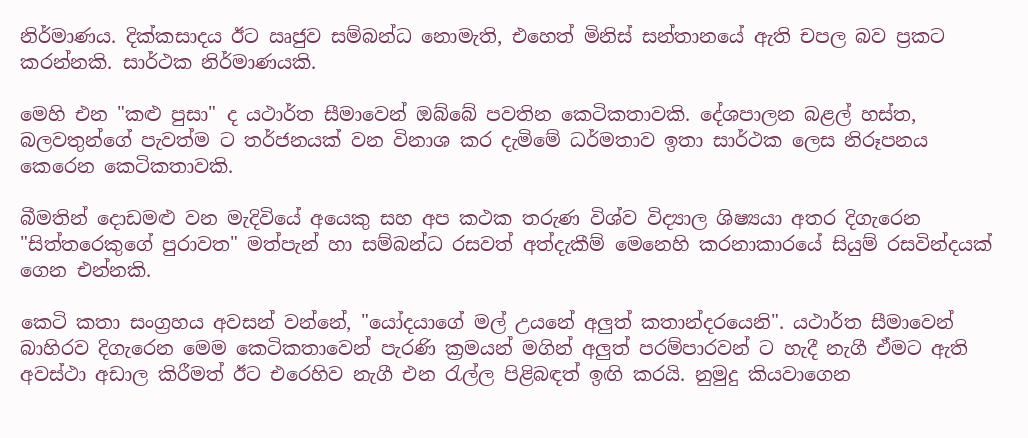නිර්මාණය. දික්කසාදය ඊට ඍජුව සම්බන්ධ නොමැති, එහෙත් මිනිස් සන්තානයේ ඇති චපල බව ප්‍රකට කරන්නකි. සාර්ථක නිර්මාණයකි.

මෙහි එන "කළු පුසා" ද යථාර්ත සීමාවෙන් ඔබ්බේ පවතින කෙටිකතාවකි. දේශපාලන බළල් හස්ත, බලවතුන්ගේ පැවත්ම ට තර්ජනයක් වන විනාශ කර දැමිමේ ධර්මතාව ඉතා සාර්ථක ලෙස නිරූපනය කෙරෙන කෙටිකතාවකි.

බීමතින් දොඩමළු වන මැදිවියේ අයෙකු සහ අප කථක තරුණ විශ්ව විද්‍යාල ශිෂ්‍යයා අතර දිගැරෙන "සිත්තරෙකුගේ පුරාවත" මත්පැන් හා සම්බන්ධ රසවත් අත්දැකීම් මෙනෙහි කරනාකාරයේ සියුම් රසවින්දයක් ගෙන එන්නකි.

කෙටි කතා සංග්‍රහය අවසන් වන්නේ, "යෝදයාගේ මල් උයනේ අලුත් කතාන්දරයෙනි". යථාර්ත සීමාවෙන් බාහිරව දිගැරෙන මෙම කෙටිකතාවෙන් පැරණි ක්‍රමයන් මගින් අලුත් පරම්පාරවන් ට හැදී නැගී ඒමට ඇති අවස්ථා අඩාල කිරීමත් ඊට එරෙහිව නැගී එන රැල්ල පිළිබඳත් ඉඟි කරයි. නුමුදු කියවාගෙන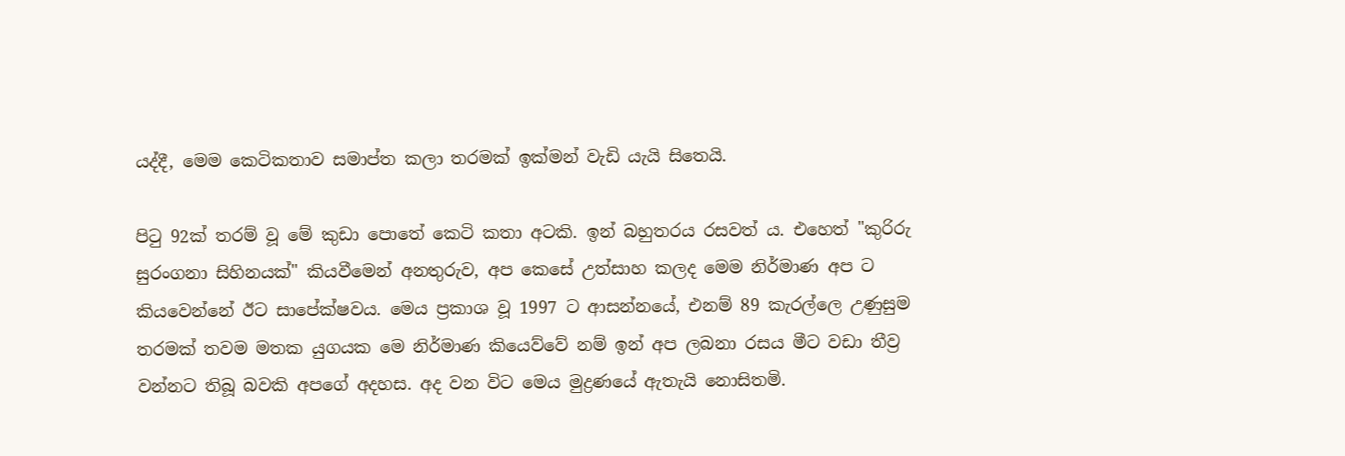යද්දී, මෙම කෙටිකතාව සමාප්ත කලා තරමක් ඉක්මන් වැඩි යැයි සිතෙයි.

පිටු 92ක් තරම් වූ මේ කුඩා පොතේ කෙටි කතා අටකි. ඉන් බහුතරය රසවත් ය. එහෙත් "කුරිරු සුරංගනා සිහිනයක්" කියවීමෙන් අනතුරුව, අප කෙසේ උත්සාහ කලද මෙම නිර්මාණ අප ට කියවෙන්නේ ඊට සාපේක්ෂවය. මෙය ප්‍රකාශ වූ 1997 ට ආසන්නයේ, එනම් 89 කැරල්ලෙ උණුසුම තරමක් තවම මතක යුගයක මෙ නිර්මාණ කියෙව්වේ නම් ඉන් අප ලබනා රසය මීට වඩා තීව්‍ර වන්නට තිබූ බවකි අපගේ අදහස. අද වන විට මෙය මුද්‍රණයේ ඇතැයි නොසිතමි.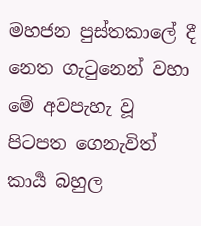මහජන පුස්තකාලේ දී නෙත ගැටුනෙන් වහා මේ අවපැහැ වූ පිටපත ගෙනැවිත් කාර්‍ය බහුල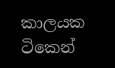කාලයක ටිකෙන්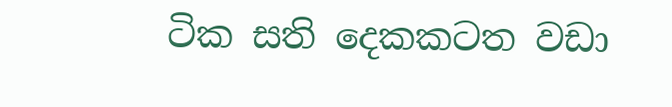ටික සති දෙකකටත වඩා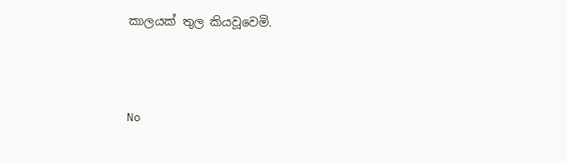කාලයක් තුල කියවූවෙමි.



No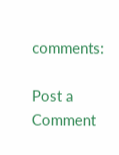comments:

Post a Comment